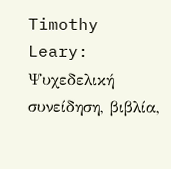Timothy Leary: Ψυχεδελική συνείδηση, βιβλία,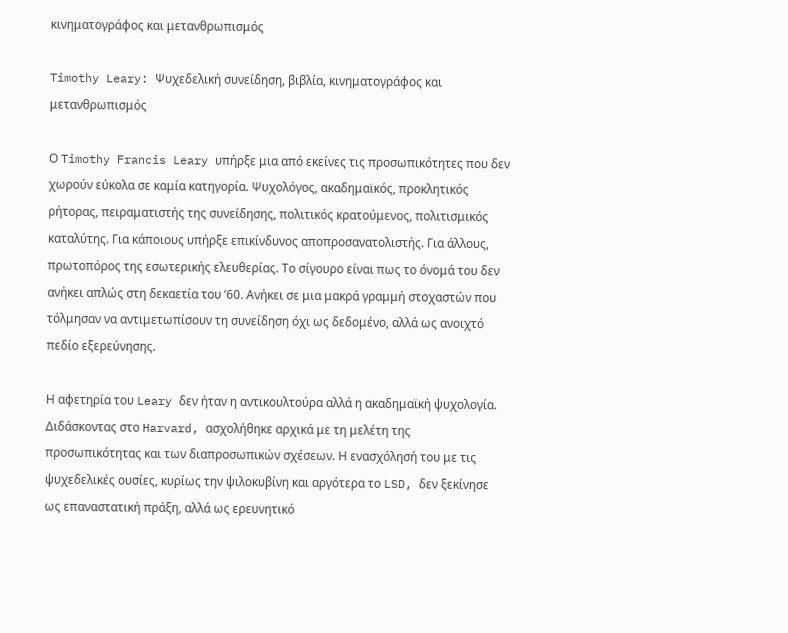κινηματογράφος και μετανθρωπισμός

Timothy Leary: Ψυχεδελική συνείδηση, βιβλία, κινηματογράφος και μετανθρωπισμός

Ο Timothy Francis Leary υπήρξε μια από εκείνες τις προσωπικότητες που δεν χωρούν εύκολα σε καμία κατηγορία. Ψυχολόγος, ακαδημαϊκός, προκλητικός ρήτορας, πειραματιστής της συνείδησης, πολιτικός κρατούμενος, πολιτισμικός καταλύτης. Για κάποιους υπήρξε επικίνδυνος αποπροσανατολιστής. Για άλλους, πρωτοπόρος της εσωτερικής ελευθερίας. Το σίγουρο είναι πως το όνομά του δεν ανήκει απλώς στη δεκαετία του ’60. Ανήκει σε μια μακρά γραμμή στοχαστών που τόλμησαν να αντιμετωπίσουν τη συνείδηση όχι ως δεδομένο, αλλά ως ανοιχτό πεδίο εξερεύνησης.

Η αφετηρία του Leary δεν ήταν η αντικουλτούρα αλλά η ακαδημαϊκή ψυχολογία. Διδάσκοντας στο Harvard, ασχολήθηκε αρχικά με τη μελέτη της προσωπικότητας και των διαπροσωπικών σχέσεων. Η ενασχόλησή του με τις ψυχεδελικές ουσίες, κυρίως την ψιλοκυβίνη και αργότερα το LSD, δεν ξεκίνησε ως επαναστατική πράξη, αλλά ως ερευνητικό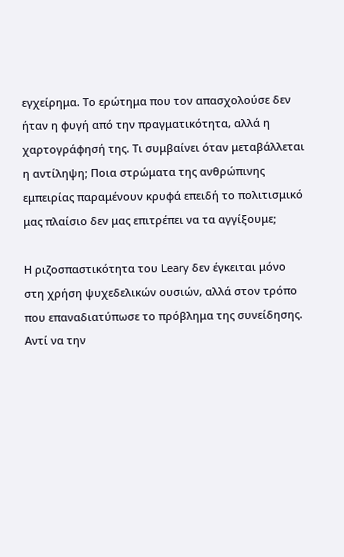εγχείρημα. Το ερώτημα που τον απασχολούσε δεν ήταν η φυγή από την πραγματικότητα, αλλά η χαρτογράφησή της. Τι συμβαίνει όταν μεταβάλλεται η αντίληψη; Ποια στρώματα της ανθρώπινης εμπειρίας παραμένουν κρυφά επειδή το πολιτισμικό μας πλαίσιο δεν μας επιτρέπει να τα αγγίξουμε;

Η ριζοσπαστικότητα του Leary δεν έγκειται μόνο στη χρήση ψυχεδελικών ουσιών, αλλά στον τρόπο που επαναδιατύπωσε το πρόβλημα της συνείδησης. Αντί να την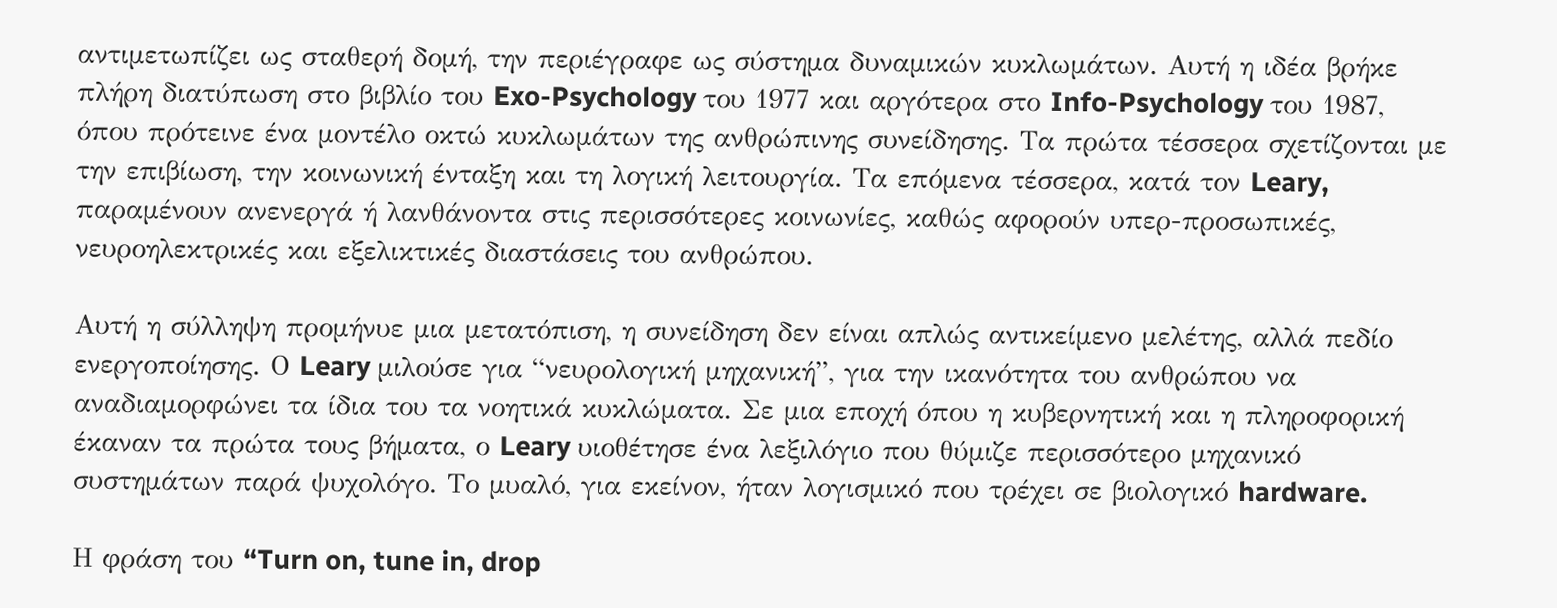αντιμετωπίζει ως σταθερή δομή, την περιέγραφε ως σύστημα δυναμικών κυκλωμάτων. Αυτή η ιδέα βρήκε πλήρη διατύπωση στο βιβλίο του Exo-Psychology του 1977 και αργότερα στο Info-Psychology του 1987, όπου πρότεινε ένα μοντέλο οκτώ κυκλωμάτων της ανθρώπινης συνείδησης. Τα πρώτα τέσσερα σχετίζονται με την επιβίωση, την κοινωνική ένταξη και τη λογική λειτουργία. Τα επόμενα τέσσερα, κατά τον Leary, παραμένουν ανενεργά ή λανθάνοντα στις περισσότερες κοινωνίες, καθώς αφορούν υπερ-προσωπικές, νευροηλεκτρικές και εξελικτικές διαστάσεις του ανθρώπου.

Αυτή η σύλληψη προμήνυε μια μετατόπιση, η συνείδηση δεν είναι απλώς αντικείμενο μελέτης, αλλά πεδίο ενεργοποίησης. Ο Leary μιλούσε για “νευρολογική μηχανική”, για την ικανότητα του ανθρώπου να αναδιαμορφώνει τα ίδια του τα νοητικά κυκλώματα. Σε μια εποχή όπου η κυβερνητική και η πληροφορική έκαναν τα πρώτα τους βήματα, ο Leary υιοθέτησε ένα λεξιλόγιο που θύμιζε περισσότερο μηχανικό συστημάτων παρά ψυχολόγο. Το μυαλό, για εκείνον, ήταν λογισμικό που τρέχει σε βιολογικό hardware.

Η φράση του “Turn on, tune in, drop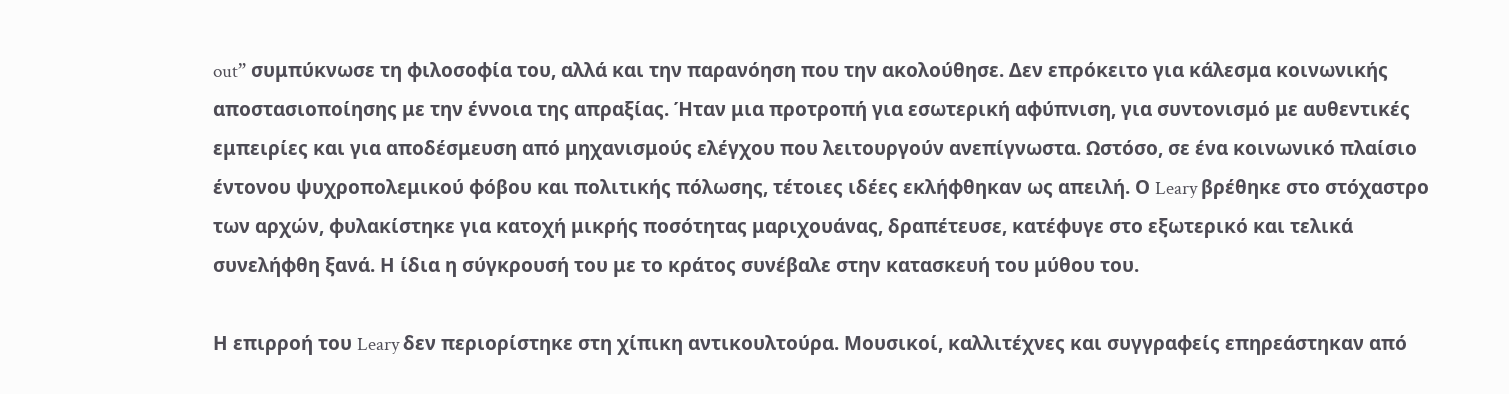out” συμπύκνωσε τη φιλοσοφία του, αλλά και την παρανόηση που την ακολούθησε. Δεν επρόκειτο για κάλεσμα κοινωνικής αποστασιοποίησης με την έννοια της απραξίας. Ήταν μια προτροπή για εσωτερική αφύπνιση, για συντονισμό με αυθεντικές εμπειρίες και για αποδέσμευση από μηχανισμούς ελέγχου που λειτουργούν ανεπίγνωστα. Ωστόσο, σε ένα κοινωνικό πλαίσιο έντονου ψυχροπολεμικού φόβου και πολιτικής πόλωσης, τέτοιες ιδέες εκλήφθηκαν ως απειλή. Ο Leary βρέθηκε στο στόχαστρο των αρχών, φυλακίστηκε για κατοχή μικρής ποσότητας μαριχουάνας, δραπέτευσε, κατέφυγε στο εξωτερικό και τελικά συνελήφθη ξανά. Η ίδια η σύγκρουσή του με το κράτος συνέβαλε στην κατασκευή του μύθου του.

Η επιρροή του Leary δεν περιορίστηκε στη χίπικη αντικουλτούρα. Μουσικοί, καλλιτέχνες και συγγραφείς επηρεάστηκαν από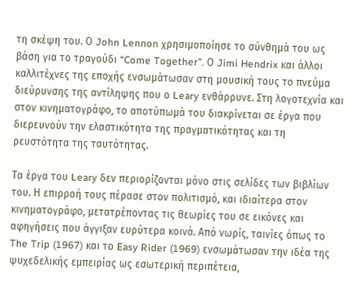τη σκέψη του. Ο John Lennon χρησιμοποίησε το σύνθημά του ως βάση για το τραγούδι “Come Together”. Ο Jimi Hendrix και άλλοι καλλιτέχνες της εποχής ενσωμάτωσαν στη μουσική τους το πνεύμα διεύρυνσης της αντίληψης που ο Leary ενθάρρυνε. Στη λογοτεχνία και στον κινηματογράφο, το αποτύπωμά του διακρίνεται σε έργα που διερευνούν την ελαστικότητα της πραγματικότητας και τη ρευστότητα της ταυτότητας.

Τα έργα του Leary δεν περιορίζονται μόνο στις σελίδες των βιβλίων του. Η επιρροή τους πέρασε στον πολιτισμό, και ιδιαίτερα στον κινηματογράφο, μετατρέποντας τις θεωρίες του σε εικόνες και αφηγήσεις που άγγιξαν ευρύτερα κοινά. Από νωρίς, ταινίες όπως το The Trip (1967) και το Easy Rider (1969) ενσωμάτωσαν την ιδέα της ψυχεδελικής εμπειρίας ως εσωτερική περιπέτεια,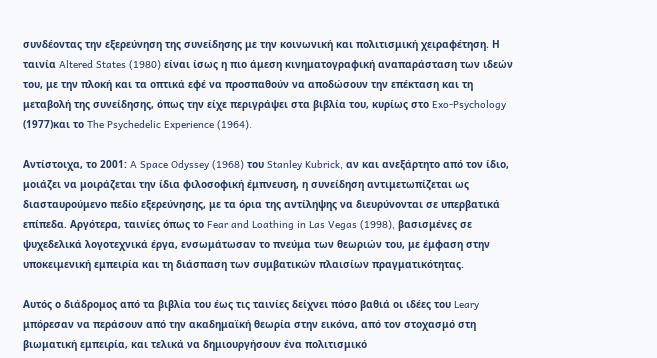συνδέοντας την εξερεύνηση της συνείδησης με την κοινωνική και πολιτισμική χειραφέτηση. Η ταινία Altered States (1980) είναι ίσως η πιο άμεση κινηματογραφική αναπαράσταση των ιδεών του, με την πλοκή και τα οπτικά εφέ να προσπαθούν να αποδώσουν την επέκταση και τη μεταβολή της συνείδησης, όπως την είχε περιγράψει στα βιβλία του, κυρίως στο Exo-Psychology (1977)και το The Psychedelic Experience (1964).

Αντίστοιχα, το 2001: A Space Odyssey (1968) του Stanley Kubrick, αν και ανεξάρτητο από τον ίδιο, μοιάζει να μοιράζεται την ίδια φιλοσοφική έμπνευση, η συνείδηση αντιμετωπίζεται ως διασταυρούμενο πεδίο εξερεύνησης, με τα όρια της αντίληψης να διευρύνονται σε υπερβατικά επίπεδα. Αργότερα, ταινίες όπως το Fear and Loathing in Las Vegas (1998), βασισμένες σε ψυχεδελικά λογοτεχνικά έργα, ενσωμάτωσαν το πνεύμα των θεωριών του, με έμφαση στην υποκειμενική εμπειρία και τη διάσπαση των συμβατικών πλαισίων πραγματικότητας.

Αυτός ο διάδρομος από τα βιβλία του έως τις ταινίες δείχνει πόσο βαθιά οι ιδέες του Leary μπόρεσαν να περάσουν από την ακαδημαϊκή θεωρία στην εικόνα, από τον στοχασμό στη βιωματική εμπειρία, και τελικά να δημιουργήσουν ένα πολιτισμικό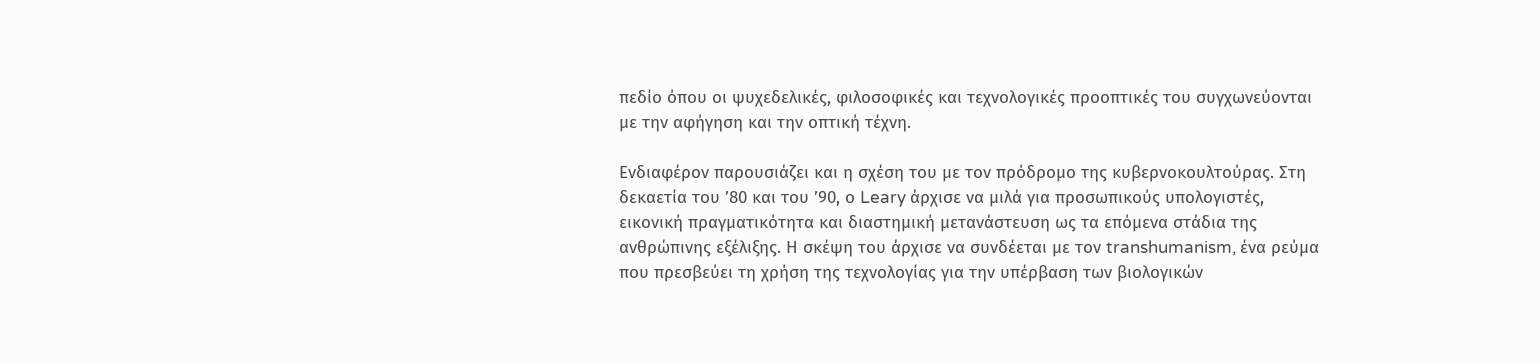πεδίο όπου οι ψυχεδελικές, φιλοσοφικές και τεχνολογικές προοπτικές του συγχωνεύονται με την αφήγηση και την οπτική τέχνη.

Ενδιαφέρον παρουσιάζει και η σχέση του με τον πρόδρομο της κυβερνοκουλτούρας. Στη δεκαετία του ’80 και του ’90, ο Leary άρχισε να μιλά για προσωπικούς υπολογιστές, εικονική πραγματικότητα και διαστημική μετανάστευση ως τα επόμενα στάδια της ανθρώπινης εξέλιξης. Η σκέψη του άρχισε να συνδέεται με τον transhumanism, ένα ρεύμα που πρεσβεύει τη χρήση της τεχνολογίας για την υπέρβαση των βιολογικών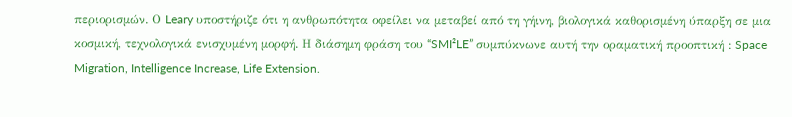περιορισμών. Ο Leary υποστήριζε ότι η ανθρωπότητα οφείλει να μεταβεί από τη γήινη, βιολογικά καθορισμένη ύπαρξη σε μια κοσμική, τεχνολογικά ενισχυμένη μορφή. Η διάσημη φράση του “SMI²LE” συμπύκνωνε αυτή την οραματική προοπτική : Space Migration, Intelligence Increase, Life Extension.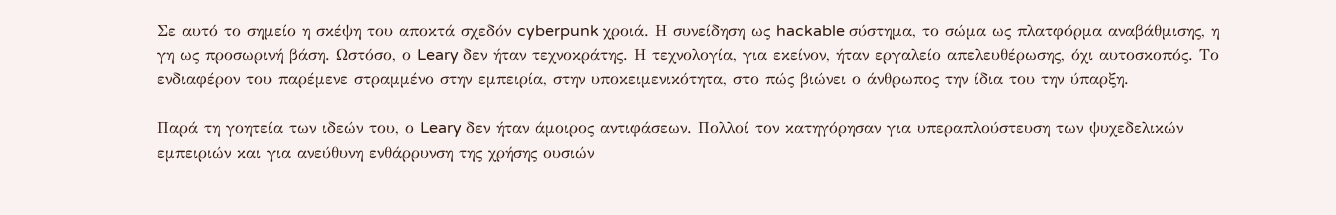Σε αυτό το σημείο η σκέψη του αποκτά σχεδόν cyberpunk χροιά. Η συνείδηση ως hackable σύστημα, το σώμα ως πλατφόρμα αναβάθμισης, η γη ως προσωρινή βάση. Ωστόσο, ο Leary δεν ήταν τεχνοκράτης. Η τεχνολογία, για εκείνον, ήταν εργαλείο απελευθέρωσης, όχι αυτοσκοπός. Το ενδιαφέρον του παρέμενε στραμμένο στην εμπειρία, στην υποκειμενικότητα, στο πώς βιώνει ο άνθρωπος την ίδια του την ύπαρξη.

Παρά τη γοητεία των ιδεών του, ο Leary δεν ήταν άμοιρος αντιφάσεων. Πολλοί τον κατηγόρησαν για υπεραπλούστευση των ψυχεδελικών εμπειριών και για ανεύθυνη ενθάρρυνση της χρήσης ουσιών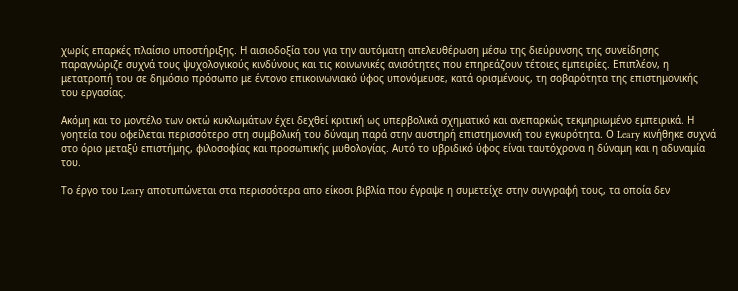χωρίς επαρκές πλαίσιο υποστήριξης. Η αισιοδοξία του για την αυτόματη απελευθέρωση μέσω της διεύρυνσης της συνείδησης παραγνώριζε συχνά τους ψυχολογικούς κινδύνους και τις κοινωνικές ανισότητες που επηρεάζουν τέτοιες εμπειρίες. Επιπλέον, η μετατροπή του σε δημόσιο πρόσωπο με έντονο επικοινωνιακό ύφος υπονόμευσε, κατά ορισμένους, τη σοβαρότητα της επιστημονικής του εργασίας.

Ακόμη και το μοντέλο των οκτώ κυκλωμάτων έχει δεχθεί κριτική ως υπερβολικά σχηματικό και ανεπαρκώς τεκμηριωμένο εμπειρικά. Η γοητεία του οφείλεται περισσότερο στη συμβολική του δύναμη παρά στην αυστηρή επιστημονική του εγκυρότητα. Ο Leary κινήθηκε συχνά στο όριο μεταξύ επιστήμης, φιλοσοφίας και προσωπικής μυθολογίας. Αυτό το υβριδικό ύφος είναι ταυτόχρονα η δύναμη και η αδυναμία του.

Το έργο του Leary αποτυπώνεται στα περισσότερα απο είκοσι βιβλία που έγραψε η συμετείχε στην συγγραφή τους, τα οποία δεν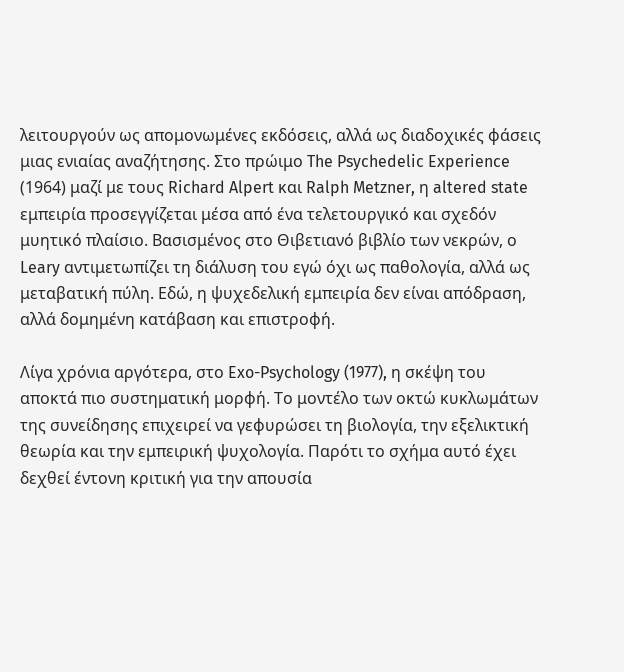λειτουργούν ως απομονωμένες εκδόσεις, αλλά ως διαδοχικές φάσεις μιας ενιαίας αναζήτησης. Στο πρώιμο The Psychedelic Experience (1964) μαζί με τους Richard Alpert και Ralph Metzner, η altered state εμπειρία προσεγγίζεται μέσα από ένα τελετουργικό και σχεδόν μυητικό πλαίσιο. Βασισμένος στο Θιβετιανό βιβλίο των νεκρών, ο Leary αντιμετωπίζει τη διάλυση του εγώ όχι ως παθολογία, αλλά ως μεταβατική πύλη. Εδώ, η ψυχεδελική εμπειρία δεν είναι απόδραση, αλλά δομημένη κατάβαση και επιστροφή.

Λίγα χρόνια αργότερα, στο Exo-Psychology (1977), η σκέψη του αποκτά πιο συστηματική μορφή. Το μοντέλο των οκτώ κυκλωμάτων της συνείδησης επιχειρεί να γεφυρώσει τη βιολογία, την εξελικτική θεωρία και την εμπειρική ψυχολογία. Παρότι το σχήμα αυτό έχει δεχθεί έντονη κριτική για την απουσία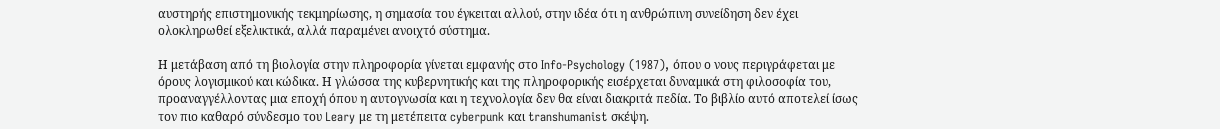αυστηρής επιστημονικής τεκμηρίωσης, η σημασία του έγκειται αλλού, στην ιδέα ότι η ανθρώπινη συνείδηση δεν έχει ολοκληρωθεί εξελικτικά, αλλά παραμένει ανοιχτό σύστημα.

Η μετάβαση από τη βιολογία στην πληροφορία γίνεται εμφανής στο Info-Psychology (1987), όπου ο νους περιγράφεται με όρους λογισμικού και κώδικα. Η γλώσσα της κυβερνητικής και της πληροφορικής εισέρχεται δυναμικά στη φιλοσοφία του, προαναγγέλλοντας μια εποχή όπου η αυτογνωσία και η τεχνολογία δεν θα είναι διακριτά πεδία. Το βιβλίο αυτό αποτελεί ίσως τον πιο καθαρό σύνδεσμο του Leary με τη μετέπειτα cyberpunk και transhumanist σκέψη.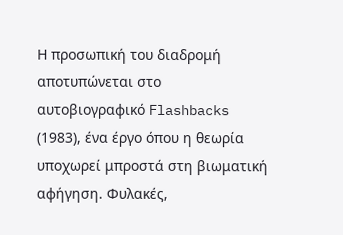Η προσωπική του διαδρομή αποτυπώνεται στο αυτοβιογραφικό Flashbacks (1983), ένα έργο όπου η θεωρία υποχωρεί μπροστά στη βιωματική αφήγηση. Φυλακές,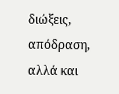διώξεις, απόδραση, αλλά και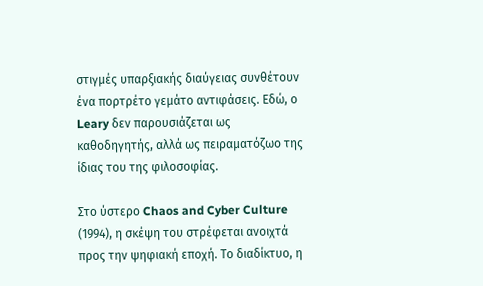στιγμές υπαρξιακής διαύγειας συνθέτουν ένα πορτρέτο γεμάτο αντιφάσεις. Εδώ, ο Leary δεν παρουσιάζεται ως καθοδηγητής, αλλά ως πειραματόζωο της ίδιας του της φιλοσοφίας.

Στο ύστερο Chaos and Cyber Culture (1994), η σκέψη του στρέφεται ανοιχτά προς την ψηφιακή εποχή. Το διαδίκτυο, η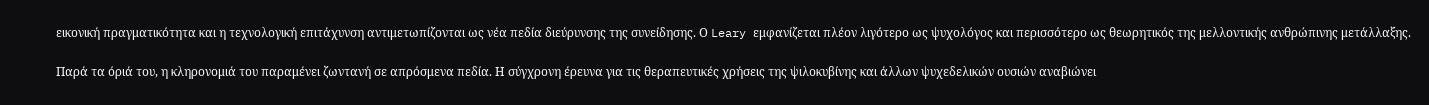εικονική πραγματικότητα και η τεχνολογική επιτάχυνση αντιμετωπίζονται ως νέα πεδία διεύρυνσης της συνείδησης. Ο Leary εμφανίζεται πλέον λιγότερο ως ψυχολόγος και περισσότερο ως θεωρητικός της μελλοντικής ανθρώπινης μετάλλαξης.

Παρά τα όριά του, η κληρονομιά του παραμένει ζωντανή σε απρόσμενα πεδία. Η σύγχρονη έρευνα για τις θεραπευτικές χρήσεις της ψιλοκυβίνης και άλλων ψυχεδελικών ουσιών αναβιώνει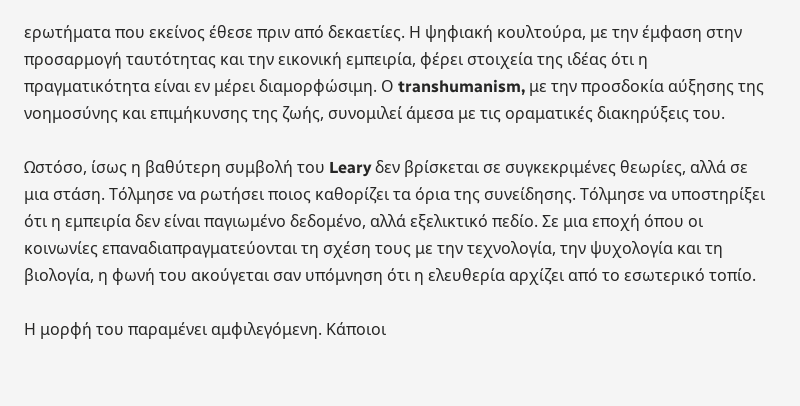ερωτήματα που εκείνος έθεσε πριν από δεκαετίες. Η ψηφιακή κουλτούρα, με την έμφαση στην προσαρμογή ταυτότητας και την εικονική εμπειρία, φέρει στοιχεία της ιδέας ότι η πραγματικότητα είναι εν μέρει διαμορφώσιμη. Ο transhumanism, με την προσδοκία αύξησης της νοημοσύνης και επιμήκυνσης της ζωής, συνομιλεί άμεσα με τις οραματικές διακηρύξεις του.

Ωστόσο, ίσως η βαθύτερη συμβολή του Leary δεν βρίσκεται σε συγκεκριμένες θεωρίες, αλλά σε μια στάση. Τόλμησε να ρωτήσει ποιος καθορίζει τα όρια της συνείδησης. Τόλμησε να υποστηρίξει ότι η εμπειρία δεν είναι παγιωμένο δεδομένο, αλλά εξελικτικό πεδίο. Σε μια εποχή όπου οι κοινωνίες επαναδιαπραγματεύονται τη σχέση τους με την τεχνολογία, την ψυχολογία και τη βιολογία, η φωνή του ακούγεται σαν υπόμνηση ότι η ελευθερία αρχίζει από το εσωτερικό τοπίο.

Η μορφή του παραμένει αμφιλεγόμενη. Κάποιοι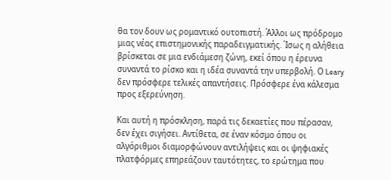θα τον δουν ως ρομαντικό ουτοπιστή. Άλλοι ως πρόδρομο μιας νέας επιστημονικής παραδειγματικής. Ίσως η αλήθεια βρίσκεται σε μια ενδιάμεση ζώνη, εκεί όπου η έρευνα συναντά το ρίσκο και η ιδέα συναντά την υπερβολή. Ο Leary δεν πρόσφερε τελικές απαντήσεις. Πρόσφερε ένα κάλεσμα προς εξερεύνηση.

Και αυτή η πρόσκληση, παρά τις δεκαετίες που πέρασαν, δεν έχει σιγήσει. Αντίθετα, σε έναν κόσμο όπου οι αλγόριθμοι διαμορφώνουν αντιλήψεις και οι ψηφιακές πλατφόρμες επηρεάζουν ταυτότητες, το ερώτημα που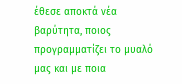έθεσε αποκτά νέα βαρύτητα, ποιος προγραμματίζει το μυαλό μας και με ποια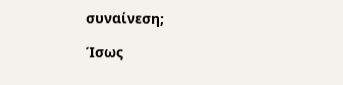συναίνεση;

Ίσως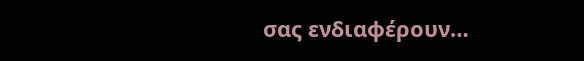σας ενδιαφέρουν…